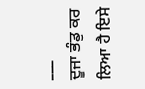___
ਦੂਜਾ ਭੰਡੁ ਕਰ ਲਿਆ ਹੈ ਇਸੇ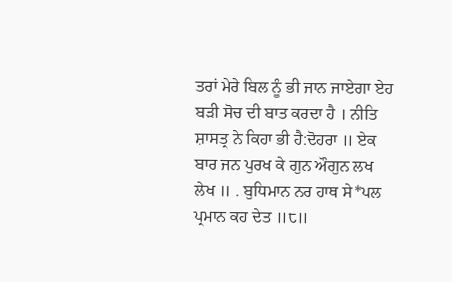ਤਰਾਂ ਮੇਰੇ ਬਿਲ ਨੂੰ ਭੀ ਜਾਨ ਜਾਏਗਾ ਏਹ ਬੜੀ ਸੋਚ ਦੀ ਬਾਤ ਕਰਦਾ ਹੈ । ਨੀਤਿ ਸ਼ਾਸਤ੍ਰ ਨੇ ਕਿਹਾ ਭੀ ਹੈ:ਦੋਹਰਾ ॥ ਏਕ ਬਾਰ ਜਨ ਪੁਰਖ ਕੇ ਗੁਨ ਔਗੁਨ ਲਖ ਲੇਖ ॥ . ਬੁਧਿਮਾਨ ਨਰ ਹਾਥ ਸੇ*ਪਲ ਪ੍ਰਮਾਨ ਕਹ ਦੇਤ ॥੮॥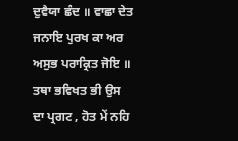ਦੁਵੈਯਾ ਛੰਦ ॥ ਵਾਛਾ ਦੇਤ ਜਨਾਇ ਪੁਰਖ ਕਾ ਅਰ ਅਸੁਭ ਪਰਾਕ੍ਰਿਤ ਜੋਇ ॥ ਤਥਾ ਭਵਿਖਤ ਭੀ ਉਸ ਦਾ ਪ੍ਰਗਟ , ਹੋਤ ਮੇਂ ਨਹਿ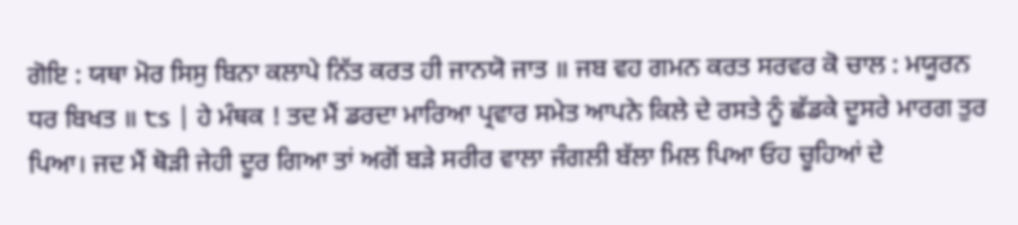ਗੋਇ : ਯਥਾ ਮੋਰ ਸਿਸੁ ਬਿਨਾ ਕਲਾਪੇ ਨਿੱਤ ਕਰਤ ਹੀ ਜਾਨਯੋ ਜਾਤ ॥ ਜਬ ਵਹ ਗਮਨ ਕਰਤ ਸਰਵਰ ਕੋ ਚਾਲ : ਮਯੂਰਨ ਧਰ ਬਿਖਤ ॥ ੮s | ਹੇ ਮੰਥਕ ! ਤਦ ਮੈਂ ਡਰਦਾ ਮਾਰਿਆ ਪ੍ਰਵਾਰ ਸਮੇਤ ਆਪਨੇ ਕਿਲੇ ਦੇ ਰਸਤੇ ਨੂੰ ਛੱਡਕੇ ਦੂਸਰੇ ਮਾਰਗ ਤੁਰ ਪਿਆ। ਜਦ ਮੈਂ ਥੋੜੀ ਜੇਹੀ ਦੂਰ ਗਿਆ ਤਾਂ ਅਗੋਂ ਬੜੇ ਸਰੀਰ ਵਾਲਾ ਜੰਗਲੀ ਬੱਲਾ ਮਿਲ ਪਿਆ ਓਹ ਚੂਹਿਆਂ ਦੇ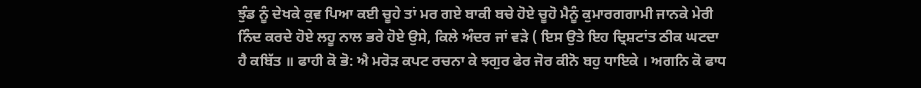ਝੁੰਡ ਨੂੰ ਦੇਖਕੇ ਕੁਵ ਪਿਆ ਕਈ ਚੂਹੇ ਤਾਂ ਮਰ ਗਏ ਬਾਕੀ ਬਚੇ ਹੋਏ ਚੂਹੋ ਮੈਨੂੰ ਕੁਮਾਰਗਗਾਮੀ ਜਾਨਕੇ ਮੇਰੀ ਨਿੰਦ ਕਰਦੇ ਹੋਏ ਲਹੂ ਨਾਲ ਭਰੇ ਹੋਏ ਉਸੇ, ਕਿਲੇ ਅੰਦਰ ਜਾਂ ਵੜੇ ( ਇਸ ਉਤੇ ਇਹ ਦ੍ਰਿਸ਼ਟਾਂਤ ਠੀਕ ਘਟਦਾ ਹੈ ਕਬਿੱਤ ॥ ਫਾਹੀ ਕੋ ਭੋ: ਐ ਮਰੋੜ ਕਪਟ ਰਚਨਾ ਕੇ ਝਗੁਰ ਫੇਰ ਜੋਰ ਕੀਨੋ ਬਹੁ ਧਾਇਕੇ । ਅਗਨਿ ਕੋ ਫਾਧ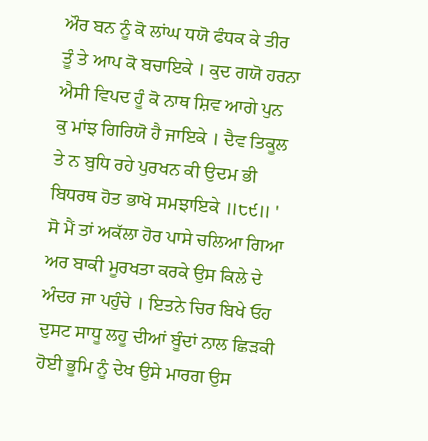ਔਰ ਬਨ ਨੂੰ ਕੋ ਲਾਂਘ ਧਯੋ ਫੰਧਕ ਕੇ ਤੀਰ ਤੂੰ ਤੇ ਆਪ ਕੋ ਬਚਾਇਕੇ । ਕੁਦ ਗਯੋ ਹਰਨਾ ਐਸੀ ਵਿਪਦ ਹੂੰ ਕੋ ਨਾਥ ਸ਼ਿਵ ਆਗੇ ਪੁਨ ਕੁ ਮਾਂਝ ਗਿਰਿਯੋ ਹੈ ਜਾਇਕੇ । ਦੈਵ ਤਿਕੂਲ ਤੇ ਨ ਬੁਧਿ ਰਹੇ ਪੁਰਖਨ ਕੀ ਉਦਮ ਭੀ ਬਿਧਰਥ ਹੋਤ ਭਾਖੋ ਸਮਝਾਇਕੇ ॥੮੯॥ ' ਸੋ ਮੈਂ ਤਾਂ ਅਕੱਲਾ ਹੋਰ ਪਾਸੇ ਚਲਿਆ ਗਿਆ ਅਰ ਬਾਕੀ ਮੂਰਖਤਾ ਕਰਕੇ ਉਸ ਕਿਲੇ ਦੇ ਅੰਦਰ ਜਾ ਪਹੁੰਚੇ । ਇਤਨੇ ਚਿਰ ਬਿਖੇ ਓਹ ਦੁਸਟ ਸਾਧੂ ਲਹੂ ਦੀਆਂ ਬੂੰਦਾਂ ਨਾਲ ਛਿੜਕੀ ਹੋਈ ਭੂਮਿ ਨੂੰ ਦੇਖ ਉਸੇ ਮਾਰਗ ਉਸ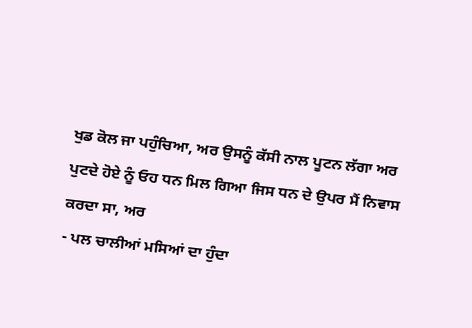ਖੁਡ ਕੋਲ ਜਾ ਪਹੁੰਚਿਆ, ਅਰ ਉਸਨੂੰ ਕੱਸੀ ਨਾਲ ਪੂਟਨ ਲੱਗਾ ਅਰ ਪੁਟਦੇ ਹੋਏ ਨੂੰ ਓਹ ਧਨ ਮਿਲ ਗਿਆ ਜਿਸ ਧਨ ਦੇ ਉਪਰ ਮੈਂ ਨਿਵਾਸ ਕਰਦਾ ਸਾ, ਅਰ
- ਪਲ ਚਾਲੀਆਂ ਮਸਿਆਂ ਦਾ ਹੁੰਦਾ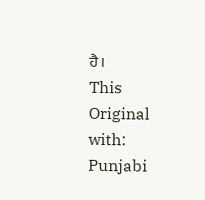ਹੈ।
This
Original with: Punjabi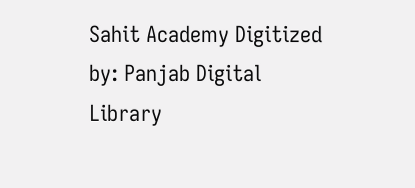Sahit Academy Digitized by: Panjab Digital Library